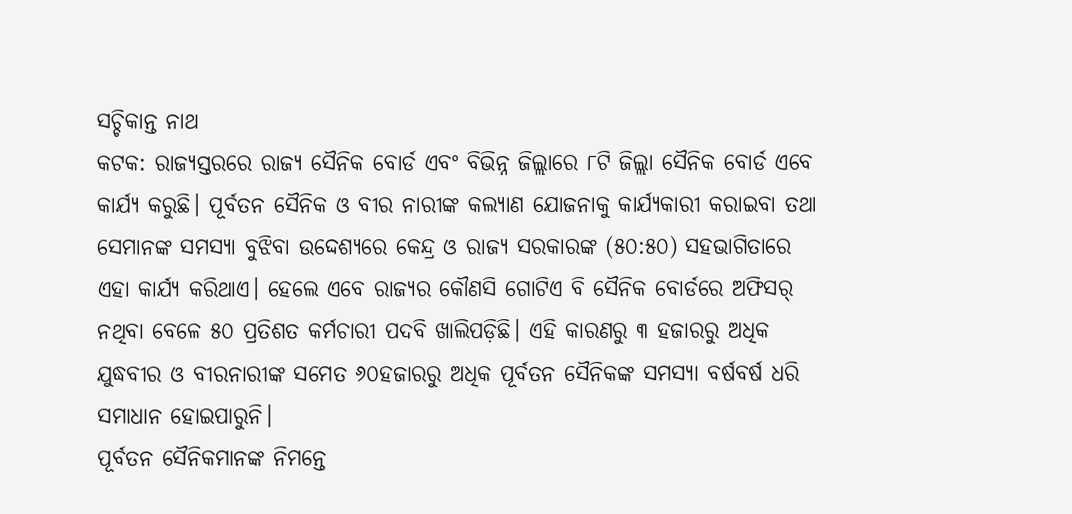ସଚ୍ଚିକାନ୍ତ ନାଥ
କଟକ: ରାଜ୍ୟସ୍ତରରେ ରାଜ୍ୟ ସୈନିକ ବୋର୍ଡ ଏବଂ ବିଭିନ୍ନ ଜିଲ୍ଲାରେ ୮ଟି ଜିଲ୍ଲା ସୈନିକ ବୋର୍ଡ ଏବେ କାର୍ଯ୍ୟ କରୁଛି। ପୂର୍ବତନ ସୈନିକ ଓ ବୀର ନାରୀଙ୍କ କଲ୍ୟାଣ ଯୋଜନାକୁ କାର୍ଯ୍ୟକାରୀ କରାଇବା ତଥା ସେମାନଙ୍କ ସମସ୍ୟା ବୁଝିବା ଉଦ୍ଦେଶ୍ୟରେ କେନ୍ଦ୍ର ଓ ରାଜ୍ୟ ସରକାରଙ୍କ (୫୦:୫୦) ସହଭାଗିତାରେ ଏହା କାର୍ଯ୍ୟ କରିଥାଏ। ହେଲେ ଏବେ ରାଜ୍ୟର କୌଣସି ଗୋଟିଏ ବି ସୈନିକ ବୋର୍ଡରେ ଅଫିସର୍ ନଥିବା ବେଳେ ୫୦ ପ୍ରତିଶତ କର୍ମଚାରୀ ପଦବି ଖାଲିପଡ଼ିଛି। ଏହି କାରଣରୁ ୩ ହଜାରରୁ ଅଧିକ ଯୁଦ୍ଧବୀର ଓ ବୀରନାରୀଙ୍କ ସମେତ ୬୦ହଜାରରୁ ଅଧିକ ପୂର୍ବତନ ସୈନିକଙ୍କ ସମସ୍ୟା ବର୍ଷବର୍ଷ ଧରି ସମାଧାନ ହୋଇପାରୁନି।
ପୂର୍ବତନ ସୈନିକମାନଙ୍କ ନିମନ୍ତେ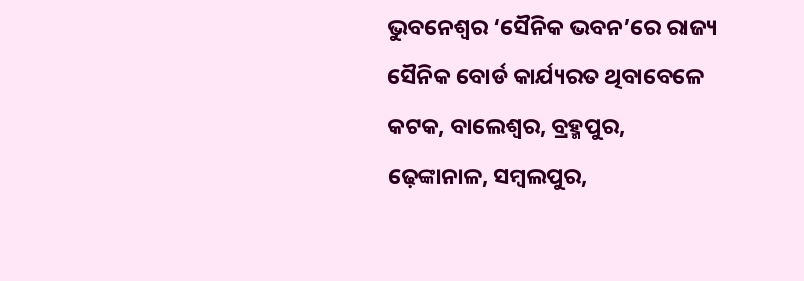ଭୁବନେଶ୍ବର ‘ସୈନିକ ଭବନ’ରେ ରାଜ୍ୟ ସୈନିକ ବୋର୍ଡ କାର୍ଯ୍ୟରତ ଥିବାବେଳେ କଟକ, ବାଲେଶ୍ବର, ବ୍ରହ୍ମପୁର, ଢ଼େଙ୍କାନାଳ, ସମ୍ବଲପୁର,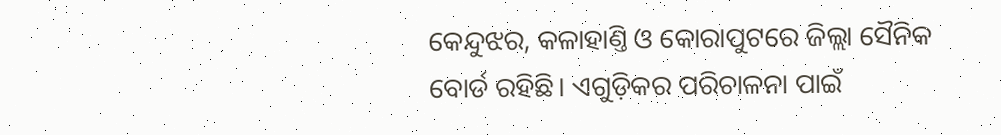କେନ୍ଦୁଝର, କଳାହାଣ୍ତି ଓ କୋରାପୁଟରେ ଜିଲ୍ଲା ସୈନିକ ବୋର୍ଡ ରହିଛି। ଏଗୁଡ଼ିକର ପରିଚାଳନା ପାଇଁ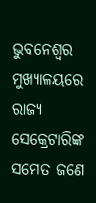ଭୁବନେଶ୍ବର ମୁଖ୍ୟାଳୟରେ ରାଜ୍ୟ ସେକ୍ରେଟାରିଙ୍କ ସମେତ ଜଣେ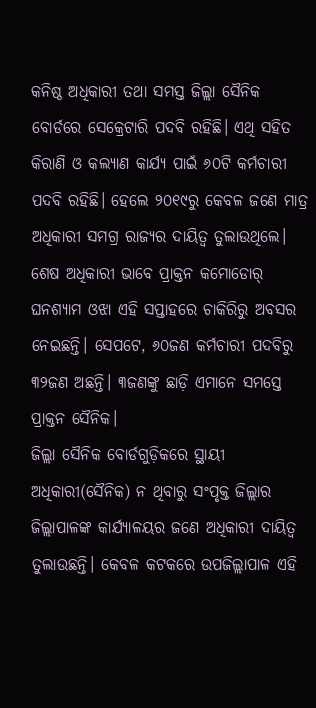କନିଷ୍ଠ ଅଧିକାରୀ ତଥା ସମସ୍ତ ଜିଲ୍ଲା ସୈନିକ ବୋର୍ଡରେ ସେକ୍ରେଟାରି ପଦବି ରହିଛି। ଏଥି ସହିତ କିରାଣି ଓ କଲ୍ୟାଣ କାର୍ଯ୍ୟ ପାଇଁ ୬୦ଟି କର୍ମଚାରୀ ପଦବି ରହିଛି। ହେଲେ ୨୦୧୯ରୁ କେବଳ ଜଣେ ମାତ୍ର ଅଧିକାରୀ ସମଗ୍ର ରାଜ୍ୟର ଦାୟିତ୍ବ ତୁଲାଉଥିଲେ। ଶେଷ ଅଧିକାରୀ ଭାବେ ପ୍ରାକ୍ତନ କମୋଡୋର୍ ଘନଶ୍ୟାମ ଓଝା ଏହି ସପ୍ତାହରେ ଚାକିରିରୁ ଅବସର ନେଇଛନ୍ତି। ସେପଟେ, ୬୦ଜଣ କର୍ମଚାରୀ ପଦବିରୁ ୩୨ଜଣ ଅଛନ୍ତି। ୩ଜଣଙ୍କୁ ଛାଡ଼ି ଏମାନେ ସମସ୍ତେ ପ୍ରାକ୍ତନ ସୈନିକ।
ଜିଲ୍ଲା ସୈନିକ ବୋର୍ଡଗୁଡ଼ିକରେ ସ୍ଥାୟୀ ଅଧିକାରୀ(ସୈନିକ) ନ ଥିବାରୁ ସଂପୃକ୍ତ ଜିଲ୍ଲାର ଜିଲ୍ଲାପାଳଙ୍କ କାର୍ଯ୍ୟାଳୟର ଜଣେ ଅଧିକାରୀ ଦାୟିତ୍ବ ତୁଲାଉଛନ୍ତି। କେବଳ କଟକରେ ଉପଜିଲ୍ଲାପାଳ ଏହି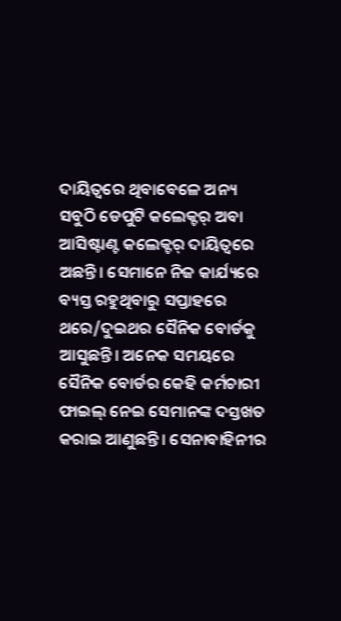ଦାୟିତ୍ବରେ ଥିବାବେଳେ ଅନ୍ୟ ସବୁଠି ଡେପୁଟି କଲେକ୍ଟର୍ ଅବା ଆସିଷ୍ଟାଣ୍ଟ କଲେକ୍ଟର୍ ଦାୟିତ୍ବରେ ଅଛନ୍ତି। ସେମାନେ ନିଜ କାର୍ଯ୍ୟରେ ବ୍ୟସ୍ତ ରହୁଥିବାରୁ ସପ୍ତାହରେ ଥରେ/ଦୁଇଥର ସୈନିକ ବୋର୍ଡକୁ ଆସୁଛନ୍ତି। ଅନେକ ସମୟରେ ସୈନିକ ବୋର୍ଡର କେହି କର୍ମଚାରୀ ଫାଇଲ୍ ନେଇ ସେମାନଙ୍କ ଦସ୍ତଖତ କରାଇ ଆଣୁଛନ୍ତି। ସେନାବାହିନୀର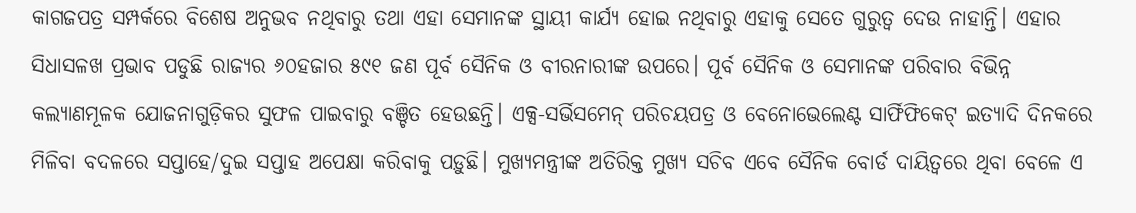କାଗଜପତ୍ର ସମ୍ପର୍କରେ ବିଶେଷ ଅନୁଭବ ନଥିବାରୁ ତଥା ଏହା ସେମାନଙ୍କ ସ୍ଥାୟୀ କାର୍ଯ୍ୟ ହୋଇ ନଥିବାରୁ ଏହାକୁ ସେତେ ଗୁରୁତ୍ବ ଦେଉ ନାହାନ୍ତି। ଏହାର ସିଧାସଳଖ ପ୍ରଭାବ ପଡୁଛି ରାଜ୍ୟର ୬୦ହଜାର ୫୯୧ ଜଣ ପୂର୍ବ ସୈନିକ ଓ ବୀରନାରୀଙ୍କ ଉପରେ। ପୂର୍ବ ସୈନିକ ଓ ସେମାନଙ୍କ ପରିବାର ବିଭିନ୍ନ କଲ୍ୟାଣମୂଳକ ଯୋଜନାଗୁଡ଼ିକର ସୁଫଳ ପାଇବାରୁ ବଞ୍ଚିତ ହେଉଛନ୍ତି। ଏକ୍ସ-ସର୍ଭିସମେନ୍ ପରିଚୟପତ୍ର ଓ ବେନୋଭେଲେଣ୍ଟ ସାର୍ଫିଫିକେଟ୍ ଇତ୍ୟାଦି ଦିନକରେ ମିଳିବା ବଦଳରେ ସପ୍ତାହେ/ଦୁଇ ସପ୍ତାହ ଅପେକ୍ଷା କରିବାକୁ ପଡ଼ୁଛି। ମୁଖ୍ୟମନ୍ତ୍ରୀଙ୍କ ଅତିରିକ୍ତ ମୁଖ୍ୟ ସଚିବ ଏବେ ସୈନିକ ବୋର୍ଡ ଦାୟିତ୍ବରେ ଥିବା ବେଳେ ଏ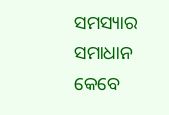ସମସ୍ୟାର ସମାଧାନ କେବେ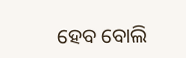ହେବ ବୋଲି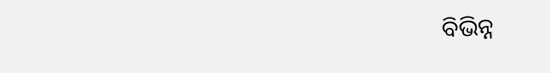ବିଭିନ୍ନ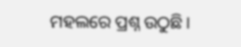ମହଲରେ ପ୍ରଶ୍ନ ଉଠୁଛି।